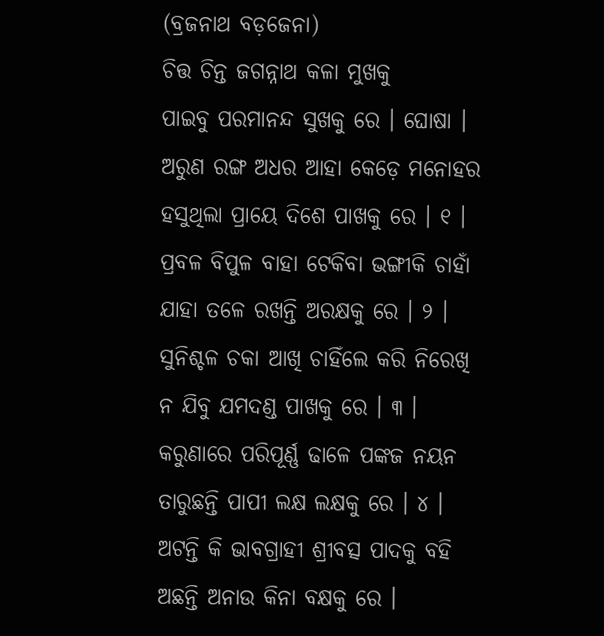(ବ୍ରଜନାଥ ବଡ଼ଜେନା)
ଚିତ୍ତ ଚିନ୍ତ ଜଗନ୍ନାଥ କଳା ମୁଖକୁ
ପାଇବୁ ପରମାନନ୍ଦ ସୁଖକୁ ରେ । ଘୋଷା ।
ଅରୁଣ ରଙ୍ଗ ଅଧର ଆହା କେଡ଼େ ମନୋହର
ହସୁଥିଲା ପ୍ରାୟେ ଦିଶେ ପାଖକୁ ରେ । ୧ ।
ପ୍ରବଳ ବିପୁଳ ବାହା ଟେକିବା ଭଙ୍ଗୀକି ଚାହାଁ
ଯାହା ତଳେ ରଖନ୍ତି ଅରକ୍ଷକୁ ରେ । ୨ ।
ସୁନିଶ୍ଚଳ ଚକା ଆଖି ଚାହିଁଲେ କରି ନିରେଖି
ନ ଯିବୁ ଯମଦଣ୍ଡ ପାଖକୁ ରେ । ୩ ।
କରୁଣାରେ ପରିପୂର୍ଣ୍ଣ ଢାଳେ ପଙ୍କଜ ନୟନ
ତାରୁଛନ୍ତି ପାପୀ ଲକ୍ଷ ଲକ୍ଷକୁ ରେ । ୪ ।
ଅଟନ୍ତି କି ଭାବଗ୍ରାହୀ ଶ୍ରୀବତ୍ସ ପାଦକୁ ବହି
ଅଛନ୍ତି ଅନାଉ କିନା ବକ୍ଷକୁ ରେ ।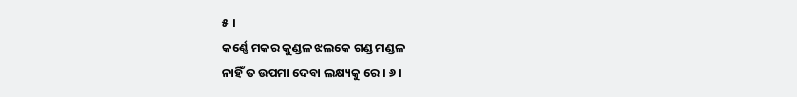୫ ।
କର୍ଣ୍ଣେ ମକର କୁଣ୍ଡଳ ଝଲକେ ଗଣ୍ଡ ମଣ୍ଡଳ
ନାହିଁ ତ ଉପମା ଦେବା ଲକ୍ଷ୍ୟକୁ ରେ । ୬ ।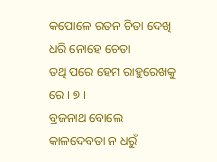କପୋଳେ ରତନ ଚିତା ଦେଖି ଧରି ନୋହେ ଚେତା
ତଥି ପରେ ହେମ ରାହୁରେଖକୁ ରେ । ୭ ।
ବ୍ରଜନାଥ ବୋଲେ କାଳଦେବତା ନ ଧରୁଁ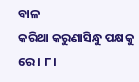ବାଳ
କରିଥା କରୁଣାସିନ୍ଧୁ ପକ୍ଷକୁ ରେ । ୮ ।